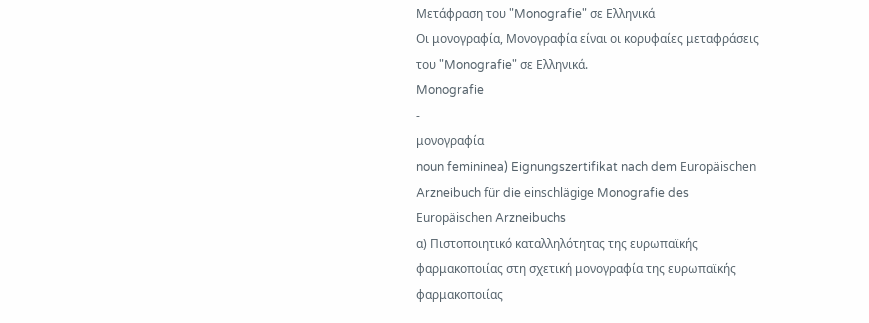Μετάφραση του "Monografie" σε Ελληνικά
Οι μονογραφία, Μονογραφία είναι οι κορυφαίες μεταφράσεις του "Monografie" σε Ελληνικά.
Monografie
-
μονογραφία
noun femininea) Eignungszertifikat nach dem Europäischen Arzneibuch für die einschlägige Monografie des Europäischen Arzneibuchs
α) Πιστοποιητικό καταλληλότητας της ευρωπαϊκής φαρμακοποιίας στη σχετική μονογραφία της ευρωπαϊκής φαρμακοποιίας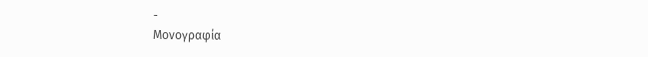-
Μονογραφία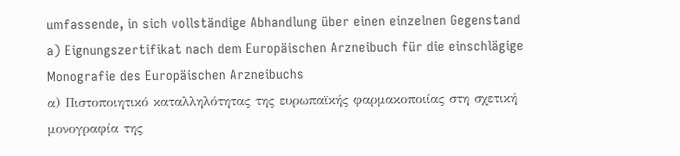umfassende, in sich vollständige Abhandlung über einen einzelnen Gegenstand
a) Eignungszertifikat nach dem Europäischen Arzneibuch für die einschlägige Monografie des Europäischen Arzneibuchs
α) Πιστοποιητικό καταλληλότητας της ευρωπαϊκής φαρμακοποιίας στη σχετική μονογραφία της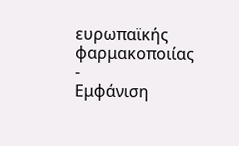ευρωπαϊκής φαρμακοποιίας
-
Εμφάνιση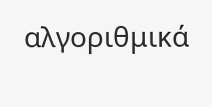αλγοριθμικά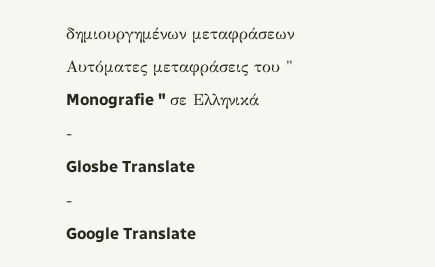δημιουργημένων μεταφράσεων
Αυτόματες μεταφράσεις του " Monografie " σε Ελληνικά
-
Glosbe Translate
-
Google Translate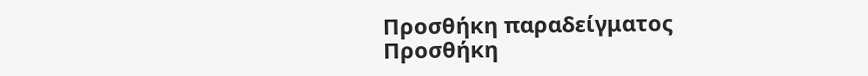Προσθήκη παραδείγματος
Προσθήκη